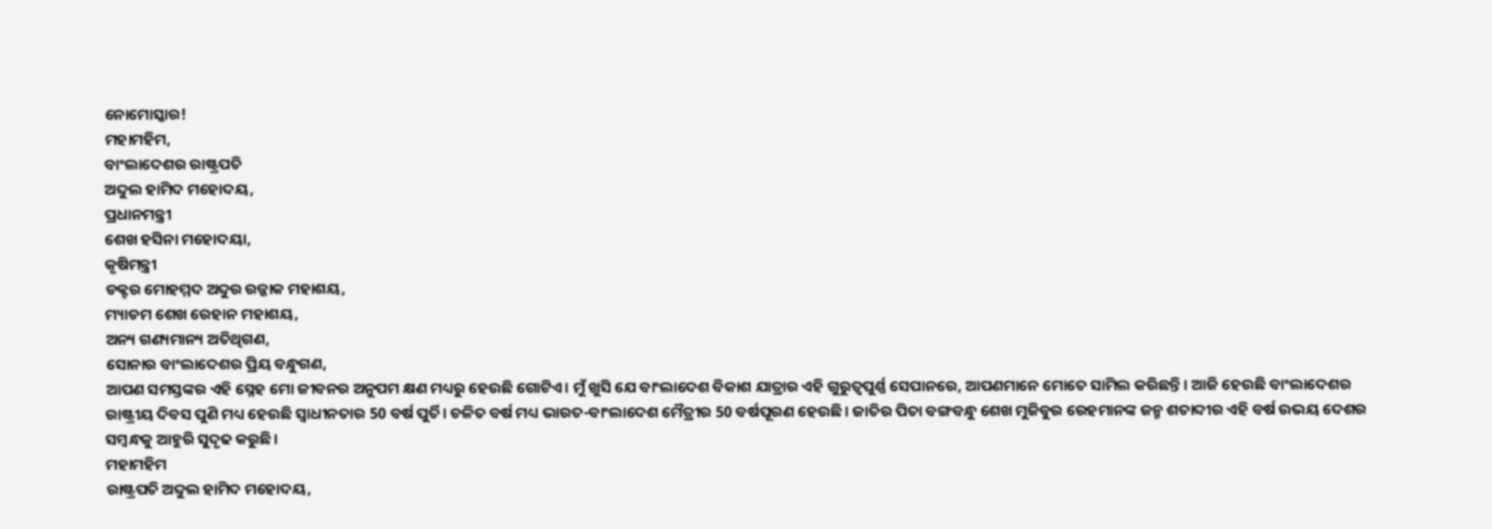ନୋମୋସ୍କାର!
ମହାମହିମ,
ବାଂଲାଦେଶର ରାଷ୍ଟ୍ରପତି
ଅବ୍ଦୁଲ ହାମିଦ ମହୋଦୟ,
ପ୍ରଧାନମନ୍ତ୍ରୀ
ଶେଖ ହସିନା ମହୋଦୟା,
କୃଷିମନ୍ତ୍ରୀ
ଡକ୍ଟର ମୋହମ୍ମଦ ଅବ୍ଦୁର ରଜ୍ଜାକ ମହାଶୟ,
ମ୍ୟାଡମ ଶେଖ ରେହାନ ମହାଶୟ,
ଅନ୍ୟ ଗଣ୍ୟମାନ୍ୟ ଅତିଥିଗଣ,
ସୋନାର ବାଂଲାଦେଶର ପ୍ରିୟ ବନ୍ଧୁଗଣ,
ଆପଣ ସମସ୍ତଙ୍କର ଏହି ସ୍ନେହ ମୋ ଜୀବନର ଅନୁପମ କ୍ଷଣ ମଧ୍ୟରୁ ହେଉଛି ଗୋଟିଏ। ମୁଁ ଖୁସି ଯେ ବାଂଲାଦେଶ ବିକାଶ ଯାତ୍ରାର ଏହି ଗୁରୁତ୍ୱପୁର୍ଣ୍ଣ ସେପାନରେ, ଆପଣମାନେ ମୋତେ ସାମିଲ କରିଛନ୍ତି। ଆଜି ହେଉଛି ବାଂଲାଦେଶର ରାଷ୍ଟ୍ରୀୟ ଦିବସ ପୁଣି ମଧ୍ୟ ହେଉଛି ସ୍ୱାଧୀନତାର 50 ବର୍ଷ ପୁର୍ତି। ଚଳିତ ବର୍ଷ ମଧ୍ୟ ଭାରତ-ବାଂଲାଦେଶ ମୈତ୍ରୀର 50 ବର୍ଷପୂରଣ ହେଉଛି। ଜାତିର ପିତା ବଙ୍ଗବନ୍ଧୁ ଶେଖ ମୁଜିବୁର ରେହମାନଙ୍କ ଜନ୍ମ ଶତାବ୍ଦୀର ଏହି ବର୍ଷ ଉଭୟ ଦେଶର ସମ୍ବନ୍ଧକୁ ଆହୁରି ସୁଦୃଢ କରୁଛି।
ମହାମହିମ
ରାଷ୍ଟ୍ରପତି ଅବ୍ଦୁଲ ହାମିଦ ମହୋଦୟ,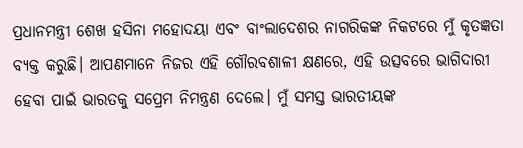ପ୍ରଧାନମନ୍ତ୍ରୀ ଶେଖ ହସିନା ମହୋଦୟା ଏବଂ ବାଂଲାଦେଶର ନାଗରିକଙ୍କ ନିକଟରେ ମୁଁ କୃତଜ୍ଞତା ବ୍ୟକ୍ତ କରୁଛି। ଆପଣମାନେ ନିଜର ଏହି ଗୌରବଶାଳୀ କ୍ଷଣରେ, ଏହି ଉତ୍ସବରେ ଭାଗିଦାରୀ ହେବା ପାଇଁ ଭାରତକୁ ସପ୍ରେମ ନିମନ୍ତ୍ରଣ ଦେଲେ। ମୁଁ ସମସ୍ତ ଭାରତୀୟଙ୍କ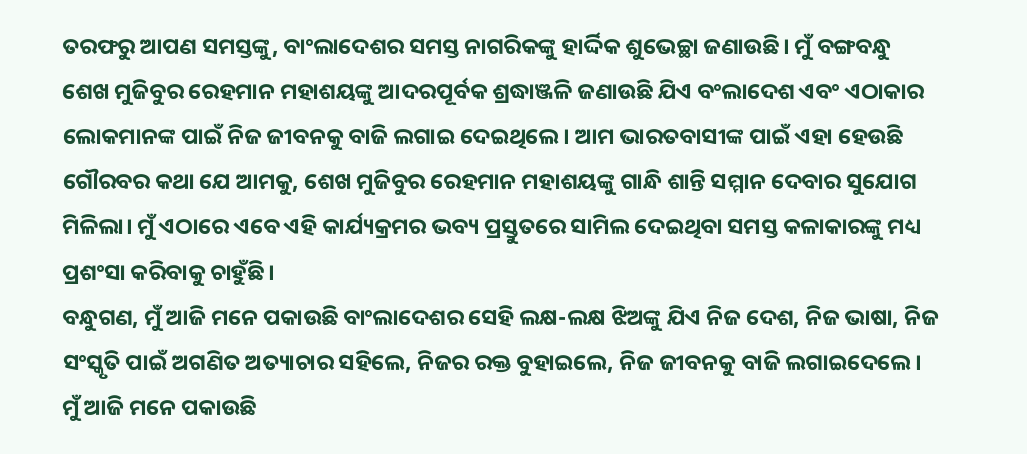ତରଫରୁ ଆପଣ ସମସ୍ତଙ୍କୁ, ବାଂଲାଦେଶର ସମସ୍ତ ନାଗରିକଙ୍କୁ ହାର୍ଦ୍ଦିକ ଶୁଭେଚ୍ଛା ଜଣାଉଛି। ମୁଁ ବଙ୍ଗବନ୍ଧୁ ଶେଖ ମୁଜିବୁର ରେହମାନ ମହାଶୟଙ୍କୁ ଆଦରପୂର୍ବକ ଶ୍ରଦ୍ଧାଞ୍ଜଳି ଜଣାଉଛି ଯିଏ ବଂଲାଦେଶ ଏବଂ ଏଠାକାର ଲୋକମାନଙ୍କ ପାଇଁ ନିଜ ଜୀବନକୁ ବାଜି ଲଗାଇ ଦେଇଥିଲେ। ଆମ ଭାରତବାସୀଙ୍କ ପାଇଁ ଏହା ହେଉଛି ଗୌରବର କଥା ଯେ ଆମକୁ, ଶେଖ ମୁଜିବୁର ରେହମାନ ମହାଶୟଙ୍କୁ ଗାନ୍ଧି ଶାନ୍ତି ସମ୍ମାନ ଦେବାର ସୁଯୋଗ ମିଳିଲା। ମୁଁ ଏଠାରେ ଏବେ ଏହି କାର୍ଯ୍ୟକ୍ରମର ଭବ୍ୟ ପ୍ରସ୍ତୁତରେ ସାମିଲ ଦେଇଥିବା ସମସ୍ତ କଳାକାରଙ୍କୁ ମଧ୍ୟ ପ୍ରଶଂସା କରିବାକୁ ଚାହୁଁଛି।
ବନ୍ଧୁଗଣ, ମୁଁ ଆଜି ମନେ ପକାଉଛି ବାଂଲାଦେଶର ସେହି ଲକ୍ଷ-ଲକ୍ଷ ଝିଅଙ୍କୁ ଯିଏ ନିଜ ଦେଶ, ନିଜ ଭାଷା, ନିଜ ସଂସ୍କୃତି ପାଇଁ ଅଗଣିତ ଅତ୍ୟାଚାର ସହିଲେ, ନିଜର ରକ୍ତ ବୁହାଇଲେ, ନିଜ ଜୀବନକୁ ବାଜି ଲଗାଇଦେଲେ। ମୁଁ ଆଜି ମନେ ପକାଉଛି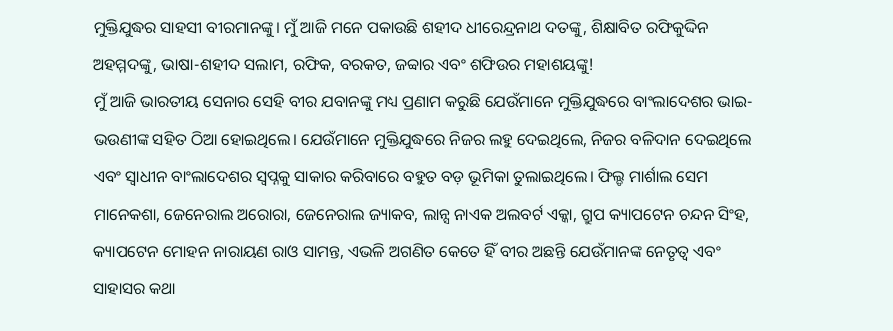ମୁକ୍ତିଯୁଦ୍ଧର ସାହସୀ ବୀରମାନଙ୍କୁ। ମୁଁ ଆଜି ମନେ ପକାଉଛି ଶହୀଦ ଧୀରେନ୍ଦ୍ରନାଥ ଦତଙ୍କୁ, ଶିକ୍ଷାବିତ ରଫିକୁଦ୍ଦିନ ଅହମ୍ମଦଙ୍କୁ, ଭାଷା-ଶହୀଦ ସଲାମ, ରଫିକ, ବରକତ, ଜବ୍ବାର ଏବଂ ଶଫିଉର ମହାଶୟଙ୍କୁ!
ମୁଁ ଆଜି ଭାରତୀୟ ସେନାର ସେହି ବୀର ଯବାନଙ୍କୁ ମଧ୍ୟ ପ୍ରଣାମ କରୁଛି ଯେଉଁମାନେ ମୁକ୍ତିଯୁଦ୍ଧରେ ବାଂଲାଦେଶର ଭାଇ-ଭଉଣୀଙ୍କ ସହିତ ଠିଆ ହୋଇଥିଲେ। ଯେଉଁମାନେ ମୁକ୍ତିଯୁଦ୍ଧରେ ନିଜର ଲହୁ ଦେଇଥିଲେ, ନିଜର ବଳିଦାନ ଦେଇଥିଲେ ଏବଂ ସ୍ୱାଧୀନ ବାଂଲାଦେଶର ସ୍ୱପ୍ନକୁ ସାକାର କରିବାରେ ବହୁତ ବଡ଼ ଭୂମିକା ତୁଲାଇଥିଲେ। ଫିଲ୍ଡ ମାର୍ଶାଲ ସେମ ମାନେକଶା, ଜେନେରାଲ ଅରୋରା, ଜେନେରାଲ ଜ୍ୟାକବ, ଲାନ୍ସ ନାଏକ ଅଲବର୍ଟ ଏକ୍କା, ଗ୍ରୁପ କ୍ୟାପଟେନ ଚନ୍ଦନ ସିଂହ, କ୍ୟାପଟେନ ମୋହନ ନାରାୟଣ ରାଓ ସାମନ୍ତ, ଏଭଳି ଅଗଣିତ କେତେ ହିଁ ବୀର ଅଛନ୍ତି ଯେଉଁମାନଙ୍କ ନେତୃତ୍ୱ ଏବଂ ସାହାସର କଥା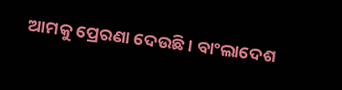ଆମକୁ ପ୍ରେରଣା ଦେଉଛି। ବାଂଲାଦେଶ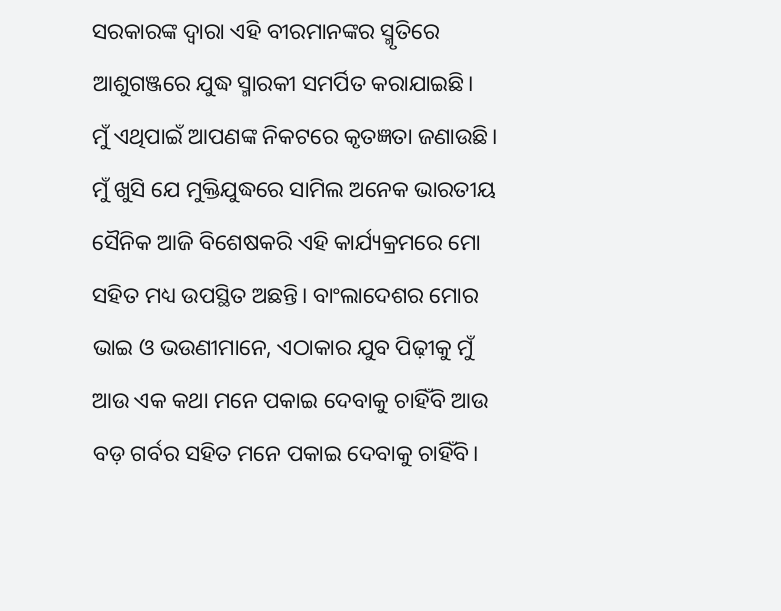ସରକାରଙ୍କ ଦ୍ୱାରା ଏହି ବୀରମାନଙ୍କର ସ୍ମୃତିରେ ଆଶୁଗଞ୍ଜରେ ଯୁଦ୍ଧ ସ୍ମାରକୀ ସମର୍ପିତ କରାଯାଇଛି।
ମୁଁ ଏଥିପାଇଁ ଆପଣଙ୍କ ନିକଟରେ କୃତଜ୍ଞତା ଜଣାଉଛି। ମୁଁ ଖୁସି ଯେ ମୁକ୍ତିଯୁଦ୍ଧରେ ସାମିଲ ଅନେକ ଭାରତୀୟ ସୈନିକ ଆଜି ବିଶେଷକରି ଏହି କାର୍ଯ୍ୟକ୍ରମରେ ମୋ ସହିତ ମଧ୍ୟ ଉପସ୍ଥିତ ଅଛନ୍ତି। ବାଂଲାଦେଶର ମୋର ଭାଇ ଓ ଭଉଣୀମାନେ, ଏଠାକାର ଯୁବ ପିଢ଼ୀକୁ ମୁଁ ଆଉ ଏକ କଥା ମନେ ପକାଇ ଦେବାକୁ ଚାହିଁବି ଆଉ ବଡ଼ ଗର୍ବର ସହିତ ମନେ ପକାଇ ଦେବାକୁ ଚାହିଁବି।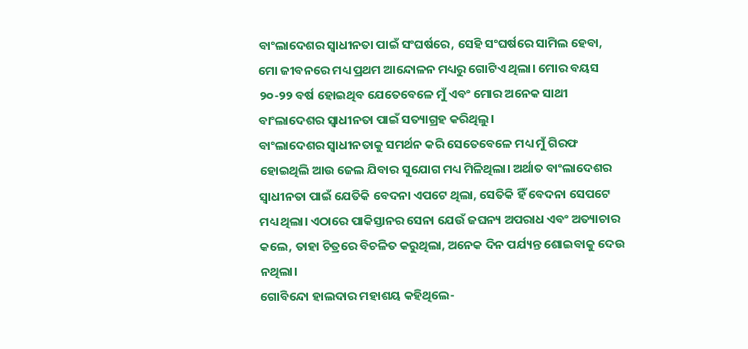ବାଂଲାଦେଶର ସ୍ୱାଧୀନତା ପାଇଁ ସଂଘର୍ଷରେ, ସେହି ସଂଘର୍ଷରେ ସାମିଲ ହେବା, ମୋ ଜୀବନରେ ମଧ୍ୟ ପ୍ରଥମ ଆନ୍ଦୋଳନ ମଧ୍ୟରୁ ଗୋଟିଏ ଥିଲା। ମୋର ବୟସ ୨୦-୨୨ ବର୍ଷ ହୋଇଥିବ ଯେତେବେଳେ ମୁଁ ଏବଂ ମୋର ଅନେକ ସାଥୀ ବାଂଲାଦେଶର ସ୍ୱାଧୀନତା ପାଇଁ ସତ୍ୟାଗ୍ରହ କରିଥିଲୁ।
ବାଂଲାଦେଶର ସ୍ୱାଧୀନତାକୁ ସମର୍ଥନ କରି ସେତେବେଳେ ମଧ୍ୟ ମୁଁ ଗିରଫ ହୋଇଥିଲି ଆଉ ଜେଲ ଯିବାର ସୁଯୋଗ ମଧ୍ୟ ମିଳିଥିଲା। ଅର୍ଥାତ ବାଂଲାଦେଶର ସ୍ୱାଧୀନତା ପାଇଁ ଯେତିକି ବେଦନା ଏପଟେ ଥିଲା, ସେତିକି ହିଁ ବେଦନା ସେପଟେ ମଧ୍ୟ ଥିଲା। ଏଠାରେ ପାକିସ୍ତାନର ସେନା ଯେଉଁ ଜଘନ୍ୟ ଅପରାଧ ଏବଂ ଅତ୍ୟାଚାର କଲେ, ତାହା ଚିତ୍ରରେ ବିଚଳିତ କରୁଥିଲା, ଅନେକ ଦିନ ପର୍ଯ୍ୟନ୍ତ ଶୋଇବାକୁ ଦେଉ ନଥିଲା।
ଗୋବିନ୍ଦୋ ହାଲଦାର ମହାଶୟ କହିଥିଲେ-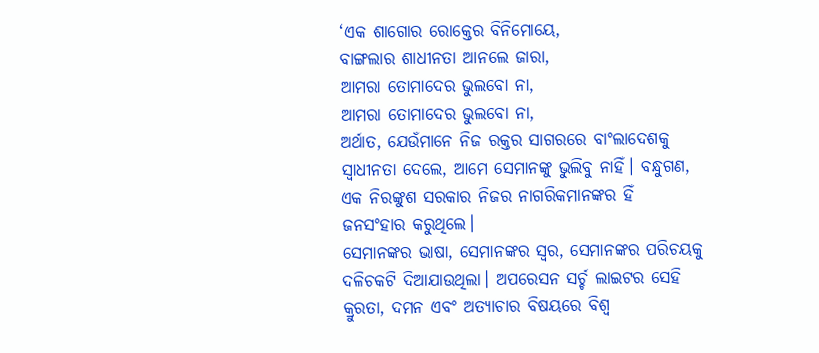‘ଏକ ଶାଗୋର ରୋକ୍ତେର ବିନିମୋୟେ,
ବାଙ୍ଗଲାର ଶାଧୀନତା ଆନଲେ ଜାରା,
ଆମରା ତୋମାଦେର ଭୁଲବୋ ନା,
ଆମରା ତୋମାଦେର ଭୁଲବୋ ନା,
ଅର୍ଥାତ, ଯେଉଁମାନେ ନିଜ ରକ୍ତର ସାଗରରେ ବାଂଲାଦେଶକୁ ସ୍ୱାଧୀନତା ଦେଲେ, ଆମେ ସେମାନଙ୍କୁ ଭୁଲିବୁ ନାହିଁ। ବନ୍ଧୁଗଣ, ଏକ ନିରଙ୍କୁଶ ସରକାର ନିଜର ନାଗରିକମାନଙ୍କର ହିଁ ଜନସଂହାର କରୁଥିଲେ।
ସେମାନଙ୍କର ଭାଷା, ସେମାନଙ୍କର ସ୍ୱର, ସେମାନଙ୍କର ପରିଚୟକୁ ଦଳିଚକଟି ଦିଆଯାଉଥିଲା। ଅପରେସନ ସର୍ଚ୍ଚ ଲାଇଟର ସେହି କ୍ରୁରତା, ଦମନ ଏବଂ ଅତ୍ୟାଚାର ବିଷୟରେ ବିଶ୍ୱ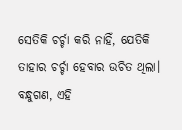ସେତିକି ଚର୍ଚ୍ଚା କରି ନାହିଁ, ଯେତିକି ତାହାର ଚର୍ଚ୍ଚା ହେବାର ଉଚିତ ଥିଲା।
ବନ୍ଧୁଗଣ, ଏହି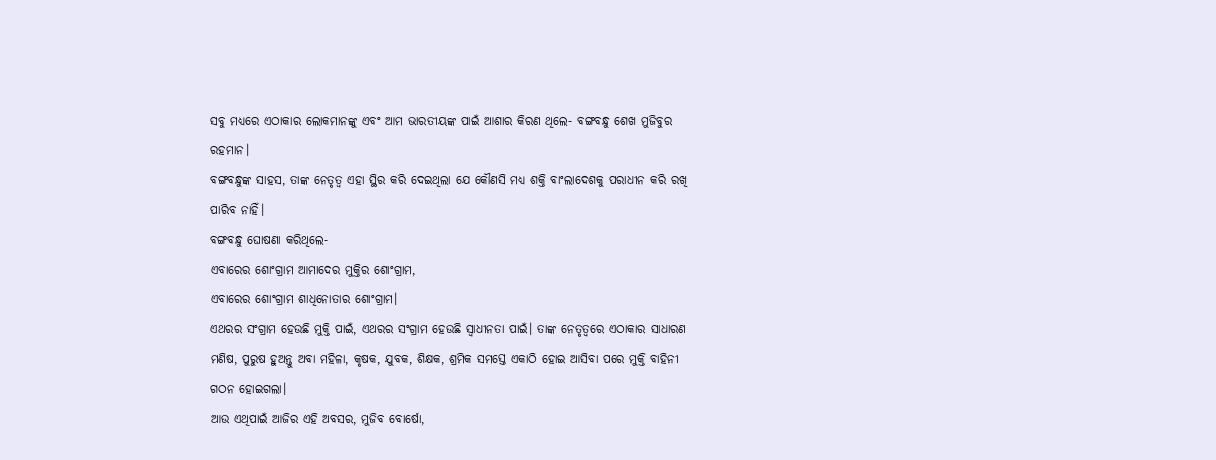ସବୁ ମଧ୍ୟରେ ଏଠାକାର ଲୋକମାନଙ୍କୁ ଏବଂ ଆମ ଭାରତୀୟଙ୍କ ପାଇଁ ଆଶାର କିରଣ ଥିଲେ- ବଙ୍ଗବନ୍ଧୁ ଶେଖ ମୁଜିବୁର ରହମାନ।
ବଙ୍ଗବନ୍ଧୁଙ୍କ ସାହସ, ତାଙ୍କ ନେତୃତ୍ୱ ଏହା ସ୍ଥିର କରି ଦେଇଥିଲା ଯେ କୌଣସି ମଧ୍ୟ ଶକ୍ତି ବାଂଲାଦେଶକୁ ପରାଧୀନ କରି ରଖି ପାରିବ ନାହିଁ।
ବଙ୍ଗବନ୍ଧୁ ଘୋଷଣା କରିଥିଲେ-
ଏବାରେର ଶୋଂଗ୍ରାମ ଆମାଦେର ମୁକ୍ତିର ଶୋଂଗ୍ରାମ,
ଏବାରେର ଶୋଂଗ୍ରାମ ଶାଧିନୋତାର ଶୋଂଗ୍ରାମ।
ଏଥରର ସଂଗ୍ରାମ ହେଉଛି ମୁକ୍ତି ପାଇଁ, ଏଥରର ସଂଗ୍ରାମ ହେଉଛି ସ୍ୱାଧୀନତା ପାଇଁ। ତାଙ୍କ ନେତୃତ୍ୱରେ ଏଠାକାର ସାଧାରଣ ମଣିଷ, ପୁରୁଷ ହୁଅନ୍ତୁ ଅବା ମହିଳା, କୃଷକ, ଯୁବକ, ଶିକ୍ଷକ, ଶ୍ରମିକ ସମସ୍ତେ ଏକାଠି ହୋଇ ଆସିବା ପରେ ମୁକ୍ତି ବାହିନୀ ଗଠନ ହୋଇଗଲା।
ଆଉ ଏଥିପାଇଁ ଆଜିର ଏହି ଅବସର, ମୁଜିବ ବୋର୍ଷୋ,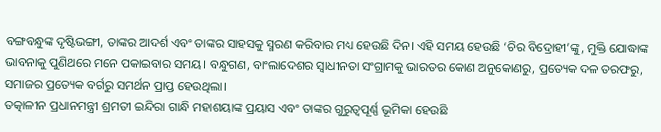ବଙ୍ଗବନ୍ଧୁଙ୍କ ଦୃଷ୍ଟିଭଙ୍ଗୀ, ତାଙ୍କର ଆଦର୍ଶ ଏବଂ ତାଙ୍କର ସାହସକୁ ସ୍ମରଣ କରିବାର ମଧ୍ୟ ହେଉଛି ଦିନ। ଏହି ସମୟ ହେଉଛି ‘ଚିର ବିଦ୍ରୋହୀ’ଙ୍କୁ, ମୁକ୍ତି ଯୋଦ୍ଧାଙ୍କ ଭାବନାକୁ ପୁଣିଥରେ ମନେ ପକାଇବାର ସମୟ। ବନ୍ଧୁଗଣ, ବାଂଲାଦେଶର ସ୍ୱାଧୀନତା ସଂଗ୍ରାମକୁ ଭାରତର କୋଣ ଅନୁକୋଣରୁ, ପ୍ରତ୍ୟେକ ଦଳ ତରଫରୁ, ସମାଜର ପ୍ରତ୍ୟେକ ବର୍ଗରୁ ସମର୍ଥନ ପ୍ରାପ୍ତ ହେଉଥିଲା।
ତତ୍କାଳୀନ ପ୍ରଧାନମନ୍ତ୍ରୀ ଶ୍ରମତୀ ଇନ୍ଦିରା ଗାନ୍ଧି ମହାଶୟାଙ୍କ ପ୍ରୟାସ ଏବଂ ତାଙ୍କର ଗୁରୁତ୍ୱପୂର୍ଣ୍ଣ ଭୂମିକା ହେଉଛି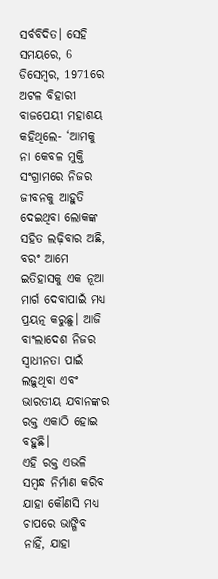ସର୍ବବିଦିତ। ସେହି ସମୟରେ, 6 ଡିସେମ୍ବର, 1971ରେ ଅଟଳ ବିହାରୀ ବାଜପେୟୀ ମହାଶୟ କହିଥିଲେ- ‘ଆମକୁ ନା କେବଳ ମୁକ୍ତି ସଂଗ୍ରାମରେ ନିଜର ଜୀବନକୁ ଆହୁତି ଦେଇଥିବା ଲୋକଙ୍କ ସହିତ ଲଢ଼ିବାର ଅଛି, ବରଂ ଆମେ ଇତିହାସକୁ ଏକ ନୂଆ ମାର୍ଗ ଦେବାପାଇଁ ମଧ୍ୟ ପ୍ରୟତ୍ନ କରୁଛୁ। ଆଜି ବାଂଲାଦେଶ ନିଜର ସ୍ୱାଧୀନତା ପାଇଁ ଲଢ଼ୁଥିବା ଏବଂ ଭାରତୀୟ ଯବାନଙ୍କର ରକ୍ତ ଏକାଠି ହୋଇ ବହୁଛି।
ଏହି ରକ୍ତ ଏଭଳି ସମ୍ବନ୍ଧ ନିର୍ମାଣ କରିବ ଯାହା କୌଣସି ମଧ୍ୟ ଚାପରେ ଭାଙ୍ଗିବ ନାହିଁ, ଯାହା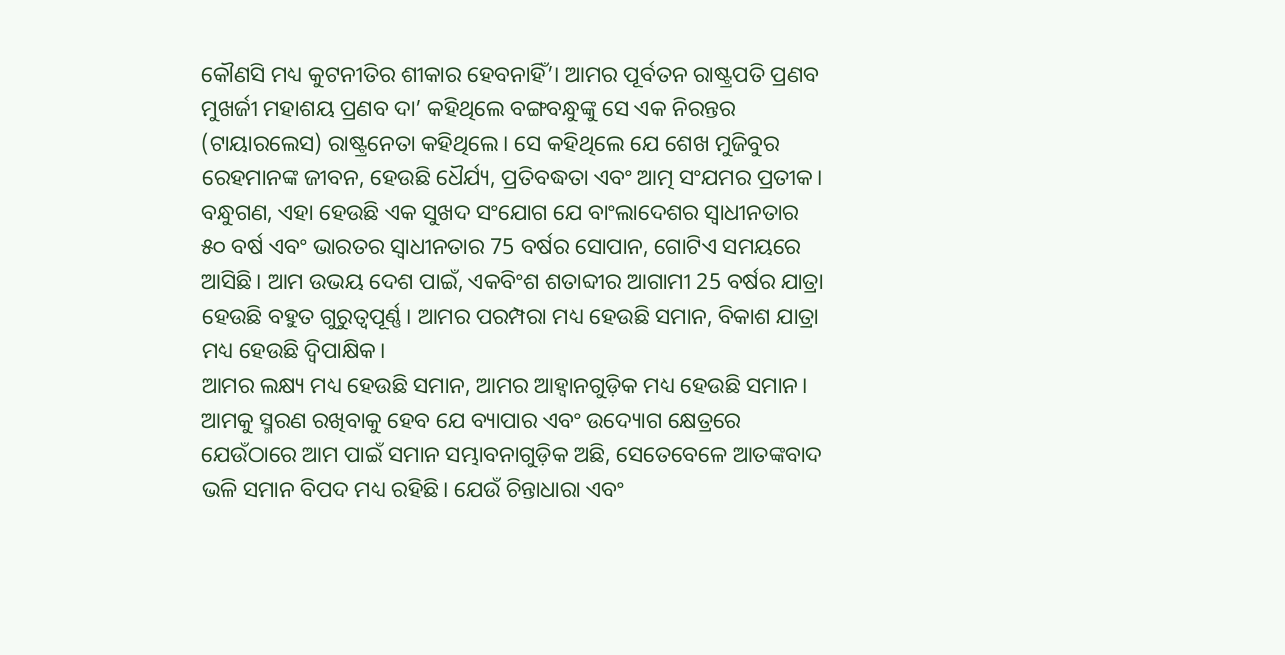କୌଣସି ମଧ୍ୟ କୁଟନୀତିର ଶୀକାର ହେବନାହିଁ’। ଆମର ପୂର୍ବତନ ରାଷ୍ଟ୍ରପତି ପ୍ରଣବ ମୁଖର୍ଜୀ ମହାଶୟ ପ୍ରଣବ ଦା’ କହିଥିଲେ ବଙ୍ଗବନ୍ଧୁଙ୍କୁ ସେ ଏକ ନିରନ୍ତର (ଟାୟାରଲେସ) ରାଷ୍ଟ୍ରନେତା କହିଥିଲେ। ସେ କହିଥିଲେ ଯେ ଶେଖ ମୁଜିବୁର ରେହମାନଙ୍କ ଜୀବନ, ହେଉଛି ଧୈର୍ଯ୍ୟ, ପ୍ରତିବଦ୍ଧତା ଏବଂ ଆତ୍ମ ସଂଯମର ପ୍ରତୀକ।
ବନ୍ଧୁଗଣ, ଏହା ହେଉଛି ଏକ ସୁଖଦ ସଂଯୋଗ ଯେ ବାଂଲାଦେଶର ସ୍ୱାଧୀନତାର ୫୦ ବର୍ଷ ଏବଂ ଭାରତର ସ୍ୱାଧୀନତାର 75 ବର୍ଷର ସୋପାନ, ଗୋଟିଏ ସମୟରେ ଆସିଛି। ଆମ ଉଭୟ ଦେଶ ପାଇଁ, ଏକବିଂଶ ଶତାବ୍ଦୀର ଆଗାମୀ 25 ବର୍ଷର ଯାତ୍ରା ହେଉଛି ବହୁତ ଗୁରୁତ୍ୱପୂର୍ଣ୍ଣ। ଆମର ପରମ୍ପରା ମଧ୍ୟ ହେଉଛି ସମାନ, ବିକାଶ ଯାତ୍ରା ମଧ୍ୟ ହେଉଛି ଦ୍ୱିପାକ୍ଷିକ।
ଆମର ଲକ୍ଷ୍ୟ ମଧ୍ୟ ହେଉଛି ସମାନ, ଆମର ଆହ୍ୱାନଗୁଡ଼ିକ ମଧ୍ୟ ହେଉଛି ସମାନ। ଆମକୁ ସ୍ମରଣ ରଖିବାକୁ ହେବ ଯେ ବ୍ୟାପାର ଏବଂ ଉଦ୍ୟୋଗ କ୍ଷେତ୍ରରେ ଯେଉଁଠାରେ ଆମ ପାଇଁ ସମାନ ସମ୍ଭାବନାଗୁଡ଼ିକ ଅଛି, ସେତେବେଳେ ଆତଙ୍କବାଦ ଭଳି ସମାନ ବିପଦ ମଧ୍ୟ ରହିଛି। ଯେଉଁ ଚିନ୍ତାଧାରା ଏବଂ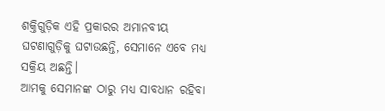ଶକ୍ତିଗୁଡ଼ିକ ଏହି ପ୍ରକାରର ଅମାନବୀୟ ଘଟଣାଗୁଡ଼ିକୁ ଘଟାଉଛନ୍ତି, ସେମାନେ ଏବେ ମଧ୍ୟ ସକ୍ରିୟ ଅଛନ୍ତି।
ଆମକୁ ସେମାନଙ୍କ ଠାରୁ ମଧ୍ୟ ସାବଧାନ ରହିବା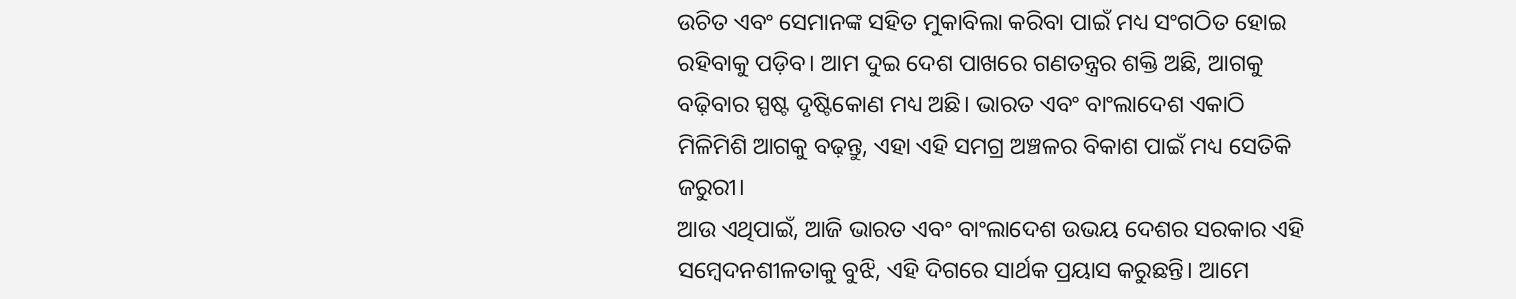ଉଚିତ ଏବଂ ସେମାନଙ୍କ ସହିତ ମୁକାବିଲା କରିବା ପାଇଁ ମଧ୍ୟ ସଂଗଠିତ ହୋଇ ରହିବାକୁ ପଡ଼ିବ। ଆମ ଦୁଇ ଦେଶ ପାଖରେ ଗଣତନ୍ତ୍ରର ଶକ୍ତି ଅଛି, ଆଗକୁ ବଢ଼ିବାର ସ୍ପଷ୍ଟ ଦୃଷ୍ଟିକୋଣ ମଧ୍ୟ ଅଛି। ଭାରତ ଏବଂ ବାଂଲାଦେଶ ଏକାଠି ମିଳିମିଶି ଆଗକୁ ବଢ଼ନ୍ତୁ, ଏହା ଏହି ସମଗ୍ର ଅଞ୍ଚଳର ବିକାଶ ପାଇଁ ମଧ୍ୟ ସେତିକି ଜରୁରୀ।
ଆଉ ଏଥିପାଇଁ, ଆଜି ଭାରତ ଏବଂ ବାଂଲାଦେଶ ଉଭୟ ଦେଶର ସରକାର ଏହି ସମ୍ବେଦନଶୀଳତାକୁ ବୁଝି, ଏହି ଦିଗରେ ସାର୍ଥକ ପ୍ରୟାସ କରୁଛନ୍ତି। ଆମେ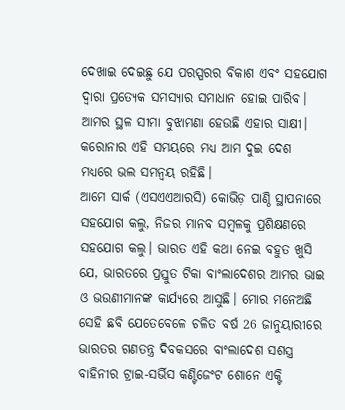ଦେଖାଇ ଦେଇଛୁ ଯେ ପରସ୍ପରର ବିକାଶ ଏବଂ ସହଯୋଗ ଦ୍ୱାରା ପ୍ରତ୍ୟେକ ସମସ୍ୟାର ସମାଧାନ ହୋଇ ପାରିବ। ଆମର ସ୍ଥଳ ସୀମା ବୁଝାମଣା ହେଉଛି ଏହାର ସାକ୍ଷୀ। କରୋନାର ଏହି ସମୟରେ ମଧ୍ୟ ଆମ ଦୁଇ ଦେଶ ମଧ୍ୟରେ ଭଲ ସମନ୍ୱୟ ରହିଛି।
ଆମେ ସାର୍କ (ଏସଏଏଆରସି) କୋଭିଡ଼ ପାଣ୍ଠି ସ୍ଥାପନାରେ ସହଯୋଗ କଲୁ, ନିଜର ମାନବ ସମ୍ବଳକୁ ପ୍ରଶିକ୍ଷଣରେ ସହଯୋଗ କଲୁ। ଭାରତ ଏହି କଥା ନେଇ ବହୁତ ଖୁସି ଯେ, ଭାରତରେ ପ୍ରସ୍ତୁତ ଟିକା ବାଂଲାଦେଶର ଆମର ଭାଇ ଓ ଭଉଣୀମାନଙ୍କ କାର୍ଯ୍ୟରେ ଆସୁଛି। ମୋର ମନେଅଛି ସେହି ଛବି ଯେତେବେଳେ ଚଳିତ ବର୍ଷ 26 ଜାନୁୟାରୀରେ ଭାରତର ଗଣତନ୍ତ୍ର ଦିବକସରେ ବାଂଲାଦେଶ ସଶସ୍ତ୍ର ବାହିନୀର ଟ୍ରାଇ-ସର୍ଭିସ କଣ୍ଟିଜେଂଟ ଶୋନେ ଏକ୍ଟି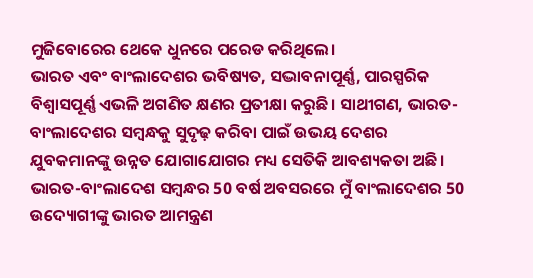ମୁଜିବୋରେର ଥେକେ ଧୁନରେ ପରେଡ କରିଥିଲେ।
ଭାରତ ଏବଂ ବାଂଲାଦେଶର ଭବିଷ୍ୟତ, ସଦ୍ଭାବନାପୂର୍ଣ୍ଣ, ପାରସ୍ପରିକ ବିଶ୍ୱାସପୂର୍ଣ୍ଣ ଏଭଳି ଅଗଣିତ କ୍ଷଣର ପ୍ରତୀକ୍ଷା କରୁଛି। ସାଥୀଗଣ, ଭାରତ-ବାଂଲାଦେଶର ସମ୍ବନ୍ଧକୁ ସୁଦୃଢ଼ କରିବା ପାଇଁ ଉଭୟ ଦେଶର ଯୁବକମାନଙ୍କୁ ଉନ୍ନତ ଯୋଗାଯୋଗର ମଧ୍ୟ ସେତିକି ଆବଶ୍ୟକତା ଅଛି। ଭାରତ-ବାଂଲାଦେଶ ସମ୍ବନ୍ଧର 50 ବର୍ଷ ଅବସରରେ ମୁଁ ବାଂଲାଦେଶର 50 ଉଦ୍ୟୋଗୀଙ୍କୁ ଭାରତ ଆମନ୍ତ୍ରଣ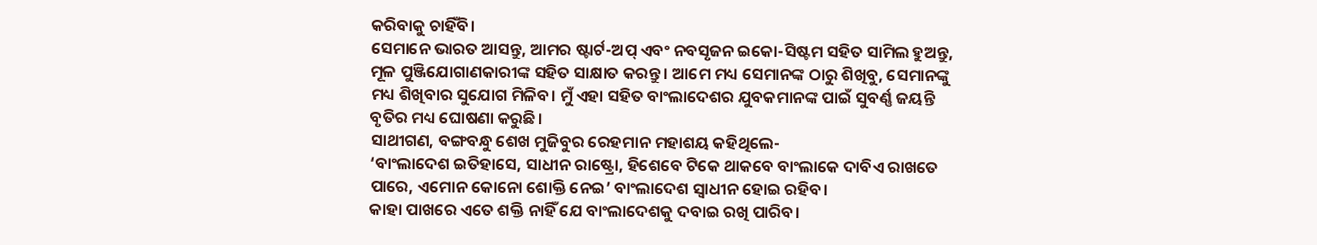କରିବାକୁ ଚାହିଁବି।
ସେମାନେ ଭାରତ ଆସନ୍ତୁ, ଆମର ଷ୍ଟାର୍ଟ-ଅପ୍ ଏବଂ ନବସୃଜନ ଇକୋ-ସିଷ୍ଟମ ସହିତ ସାମିଲ ହୁଅନ୍ତୁ, ମୂଳ ପୁଞ୍ଜିଯୋଗାଣକାରୀଙ୍କ ସହିତ ସାକ୍ଷାତ କରନ୍ତୁ। ଆମେ ମଧ୍ୟ ସେମାନଙ୍କ ଠାରୁ ଶିଖିବୁ, ସେମାନଙ୍କୁ ମଧ୍ୟ ଶିଖିବାର ସୁଯୋଗ ମିଳିବ। ମୁଁ ଏହା ସହିତ ବାଂଲାଦେଶର ଯୁବକମାନଙ୍କ ପାଇଁ ସୁବର୍ଣ୍ଣ ଜୟନ୍ତି ବୃତିର ମଧ୍ୟ ଘୋଷଣା କରୁଛି।
ସାଥୀଗଣ, ବଙ୍ଗବନ୍ଧୁ ଶେଖ ମୁଜିବୁର ରେହମାନ ମହାଶୟ କହିଥିଲେ-
‘ବାଂଲାଦେଶ ଇତିହାସେ, ସାଧୀନ ରାଷ୍ଟ୍ରୋ, ହିଶେବେ ଟିକେ ଥାକବେ ବାଂଲାକେ ଦାବିଏ ରାଖତେ ପାରେ, ଏମୋନ କୋନୋ ଶୋକ୍ତି ନେଇ’ ବାଂଲାଦେଶ ସ୍ୱାଧୀନ ହୋଇ ରହିବ।
କାହା ପାଖରେ ଏତେ ଶକ୍ତି ନାହିଁ ଯେ ବାଂଲାଦେଶକୁ ଦବାଇ ରଖି ପାରିବ।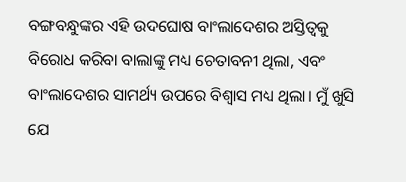ବଙ୍ଗବନ୍ଧୁଙ୍କର ଏହି ଉଦଘୋଷ ବାଂଲାଦେଶର ଅସ୍ତିତ୍ୱକୁ ବିରୋଧ କରିବା ବାଲାଙ୍କୁ ମଧ୍ୟ ଚେତାବନୀ ଥିଲା, ଏବଂ ବାଂଲାଦେଶର ସାମର୍ଥ୍ୟ ଉପରେ ବିଶ୍ୱାସ ମଧ୍ୟ ଥିଲା। ମୁଁ ଖୁସି ଯେ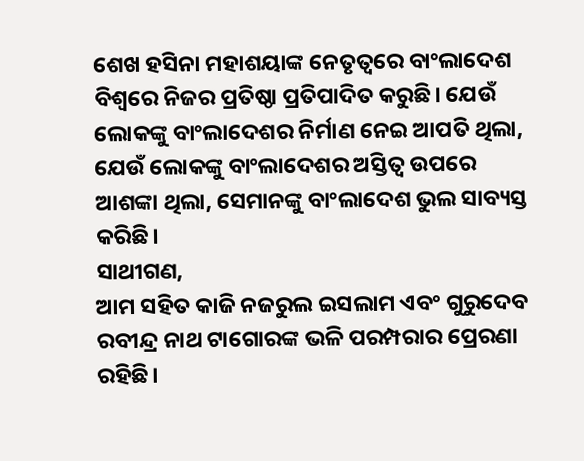ଶେଖ ହସିନା ମହାଶୟାଙ୍କ ନେତୃତ୍ୱରେ ବାଂଲାଦେଶ ବିଶ୍ୱରେ ନିଜର ପ୍ରତିଷ୍ଠା ପ୍ରତିପାଦିତ କରୁଛି। ଯେଉଁ ଲୋକଙ୍କୁ ବାଂଲାଦେଶର ନିର୍ମାଣ ନେଇ ଆପତି ଥିଲା, ଯେଉଁ ଲୋକଙ୍କୁ ବାଂଲାଦେଶର ଅସ୍ତିତ୍ୱ ଉପରେ ଆଶଙ୍କା ଥିଲା, ସେମାନଙ୍କୁ ବାଂଲାଦେଶ ଭୁଲ ସାବ୍ୟସ୍ତ କରିଛି।
ସାଥୀଗଣ,
ଆମ ସହିତ କାଜି ନଜରୁଲ ଇସଲାମ ଏବଂ ଗୁରୁଦେବ ରବୀନ୍ଦ୍ର ନାଥ ଟାଗୋରଙ୍କ ଭଳି ପରମ୍ପରାର ପ୍ରେରଣା ରହିଛି।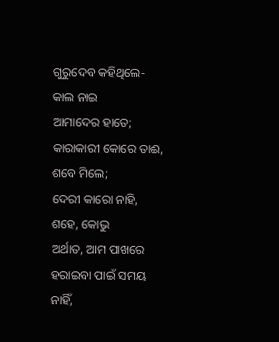ଗୁରୁଦେବ କହିଥିଲେ-
କାଲ ନାଇ
ଆମାଦେର ହାତେ;
କାରାକାରୀ କୋରେ ତାଈ,
ଶବେ ମିଲେ;
ଦେରୀ କାରୋ ନାହି,
ଶହେ, କୋଭୁ
ଅର୍ଥାତ, ଆମ ପାଖରେ ହରାଇବା ପାଇଁ ସମୟ ନାହିଁ,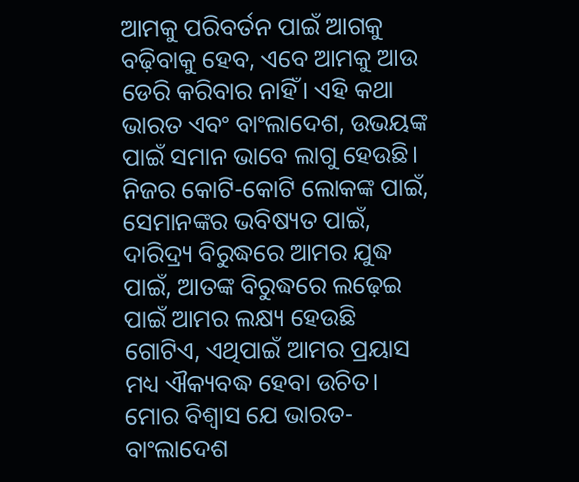ଆମକୁ ପରିବର୍ତନ ପାଇଁ ଆଗକୁ ବଢ଼ିବାକୁ ହେବ, ଏବେ ଆମକୁ ଆଉ ଡେରି କରିବାର ନାହିଁ। ଏହି କଥା ଭାରତ ଏବଂ ବାଂଲାଦେଶ, ଉଭୟଙ୍କ ପାଇଁ ସମାନ ଭାବେ ଲାଗୁ ହେଉଛି।
ନିଜର କୋଟି-କୋଟି ଲୋକଙ୍କ ପାଇଁ, ସେମାନଙ୍କର ଭବିଷ୍ୟତ ପାଇଁ, ଦାରିଦ୍ର୍ୟ ବିରୁଦ୍ଧରେ ଆମର ଯୁଦ୍ଧ ପାଇଁ, ଆତଙ୍କ ବିରୁଦ୍ଧରେ ଲଢ଼େଇ ପାଇଁ ଆମର ଲକ୍ଷ୍ୟ ହେଉଛି ଗୋଟିଏ, ଏଥିପାଇଁ ଆମର ପ୍ରୟାସ ମଧ୍ୟ ଐକ୍ୟବଦ୍ଧ ହେବା ଉଚିତ। ମୋର ବିଶ୍ୱାସ ଯେ ଭାରତ-ବାଂଲାଦେଶ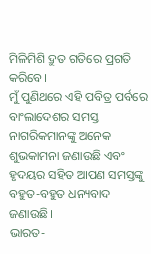ମିଳିମିଶି ଦ୍ରୁତ ଗତିରେ ପ୍ରଗତି କରିବେ।
ମୁଁ ପୁଣିଥରେ ଏହି ପବିତ୍ର ପର୍ବରେ ବାଂଲାଦେଶର ସମସ୍ତ ନାଗରିକମାନଙ୍କୁ ଅନେକ ଶୁଭକାମନା ଜଣାଉଛି ଏବଂ ହୃଦୟର ସହିତ ଆପଣ ସମସ୍ତଙ୍କୁ ବହୁତ-ବହୁତ ଧନ୍ୟବାଦ ଜଣାଉଛି।
ଭାରତ-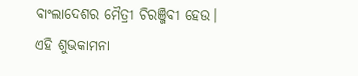ବାଂଲାଦେଶର ମୈତ୍ରୀ ଚିରଞ୍ଜିବୀ ହେଉ।
ଏହି ଶୁଭକାମନା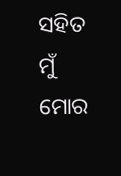ସହିତ ମୁଁ ମୋର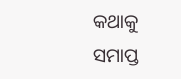କଥାକୁ ସମାପ୍ତ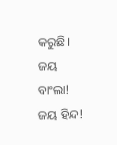କରୁଛି।
ଜୟ ବାଂଲା!
ଜୟ ହିନ୍ଦ!